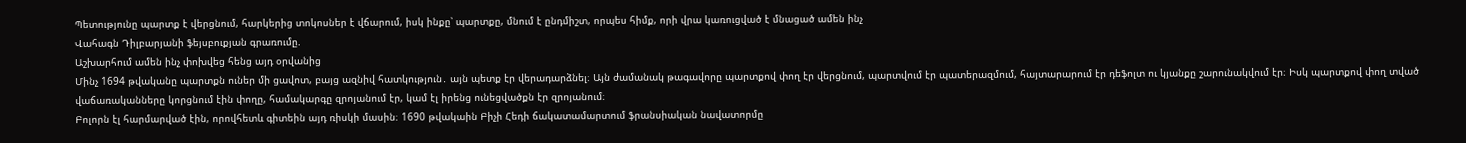Պետությունը պարտք է վերցնում, հարկերից տոկոսներ է վճարում, իսկ ինքը՝ պարտքը, մնում է ընդմիշտ, որպես հիմք, որի վրա կառուցված է մնացած ամեն ինչ
Վահագն Դիլբարյանի ֆեյսբուքյան գրառումը.
Աշխարհում ամեն ինչ փոխվեց հենց այդ օրվանից
Մինչ 1694 թվականը պարտքն ուներ մի ցավոտ, բայց ազնիվ հատկություն․ այն պետք էր վերադարձնել։ Այն ժամանակ թագավորը պարտքով փող էր վերցնում, պարտվում էր պատերազմում, հայտարարում էր դեֆոլտ ու կյանքը շարունակվում էր։ Իսկ պարտքով փող տված վաճառականները կորցնում էին փողը, համակարգը զրոյանում էր, կամ էլ իրենց ունեցվածքն էր զրոյանում։
Բոլորն էլ հարմարված էին, որովհետև գիտեին այդ ռիսկի մասին։ 1690 թվակաին Բիչի Հեդի ճակատամարտում ֆրանսիական նավատորմը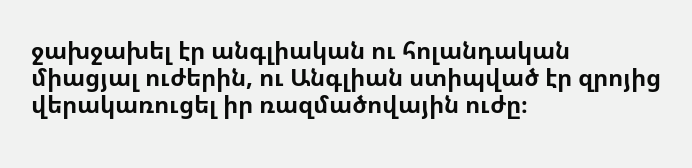ջախջախել էր անգլիական ու հոլանդական միացյալ ուժերին, ու Անգլիան ստիպված էր զրոյից վերակառուցել իր ռազմածովային ուժը։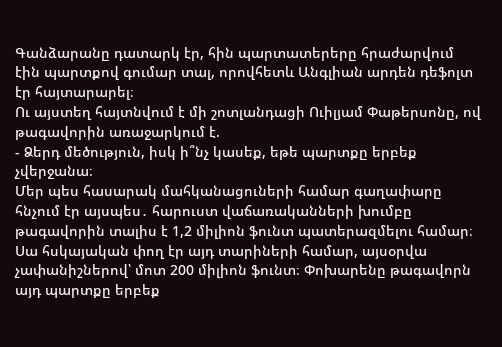Գանձարանը դատարկ էր, հին պարտատերերը հրաժարվում էին պարտքով գումար տալ, որովհետև Անգլիան արդեն դեֆոլտ էր հայտարարել։
Ու այստեղ հայտնվում է մի շոտլանդացի Ուիլյամ Փաթերսոնը, ով թագավորին առաջարկում է.
- Ձերդ մեծություն, իսկ ի՞նչ կասեք, եթե պարտքը երբեք չվերջանա։
Մեր պես հասարակ մահկանացուների համար գաղափարը հնչում էր այսպես․ հարուստ վաճառականների խումբը թագավորին տալիս է 1,2 միլիոն ֆունտ պատերազմելու համար։ Սա հսկայական փող էր այդ տարիների համար, այսօրվա չափանիշներով՝ մոտ 200 միլիոն ֆունտ։ Փոխարենը թագավորն այդ պարտքը երբեք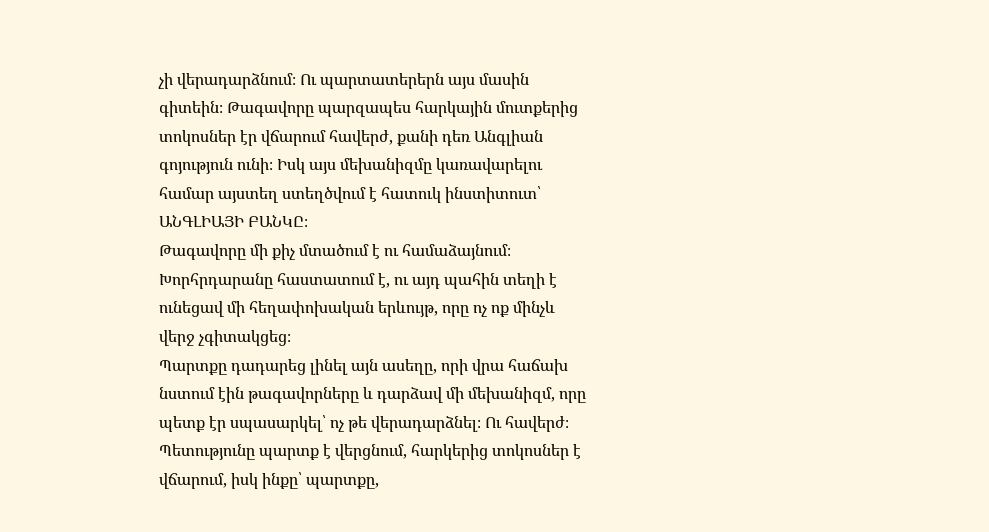չի վերադարձնում։ Ու պարտատերերն այս մասին գիտեին։ Թագավորը պարզապես հարկային մուտքերից տոկոսներ էր վճարում հավերժ, քանի դեռ Անգլիան գոյություն ունի։ Իսկ այս մեխանիզմը կառավարելու համար այստեղ ստեղծվում է հատուկ ինստիտուտ՝ ԱՆԳԼԻԱՅԻ ԲԱՆԿԸ։
Թագավորը մի քիչ մտածում է ու համաձայնում։ Խորհրդարանը հաստատում է, ու այդ պահին տեղի է ունեցավ մի հեղափոխական երևույթ, որը ոչ ոք մինչև վերջ չգիտակցեց։
Պարտքը դադարեց լինել այն ասեղը, որի վրա հաճախ նստում էին թագավորները և դարձավ մի մեխանիզմ, որը պետք էր սպասարկել՝ ոչ թե վերադարձնել։ Ու հավերժ։ Պետությունը պարտք է վերցնում, հարկերից տոկոսներ է վճարում, իսկ ինքը՝ պարտքը,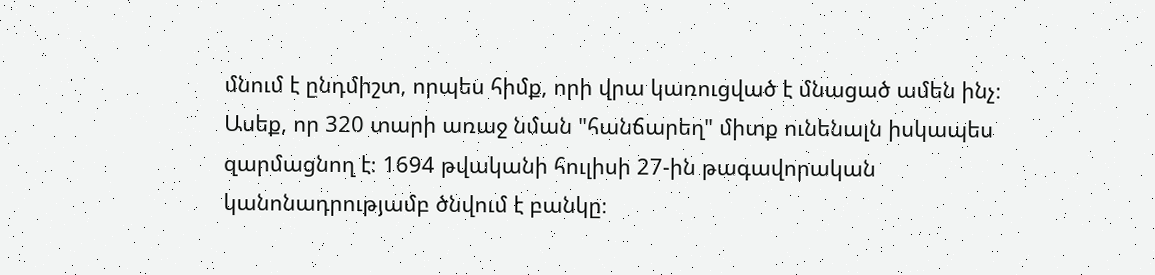մնում է ընդմիշտ, որպես հիմք, որի վրա կառուցված է մնացած ամեն ինչ։ Ասեք, որ 320 տարի առաջ նման "հանճարեղ" միտք ունենալն իսկապես զարմացնող է։ 1694 թվականի հուլիսի 27-ին թագավորական կանոնադրությամբ ծնվում է բանկը։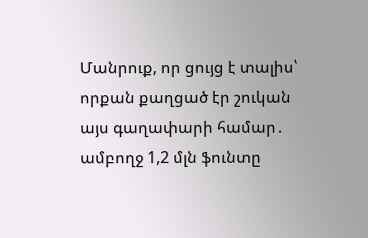Մանրուք, որ ցույց է տալիս՝ որքան քաղցած էր շուկան այս գաղափարի համար․ ամբողջ 1,2 մլն ֆունտը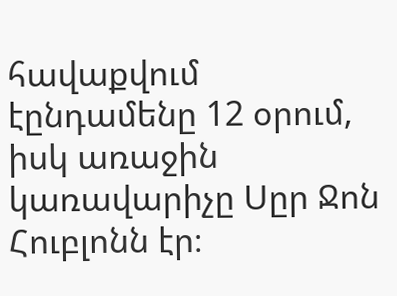հավաքվում էընդամենը 12 օրում, իսկ առաջին կառավարիչը Սըր Ջոն Հուբլոնն էր։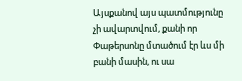Այսքանով այս պատմությունը չի ավարտվում, քանի որ Փաթերսոնը մտածում էր ևս մի բանի մասին, ու սա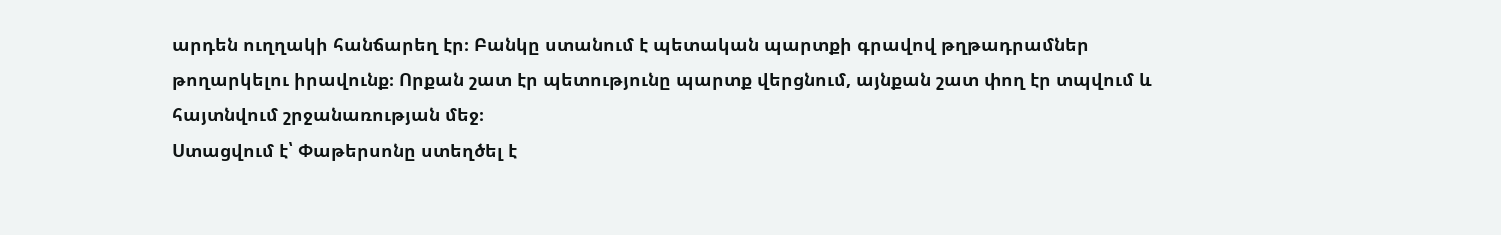արդեն ուղղակի հանճարեղ էր։ Բանկը ստանում է պետական պարտքի գրավով թղթադրամներ թողարկելու իրավունք։ Որքան շատ էր պետությունը պարտք վերցնում, այնքան շատ փող էր տպվում և հայտնվում շրջանառության մեջ։
Ստացվում է՝ Փաթերսոնը ստեղծել է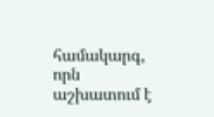համակարգ, որն աշխատում է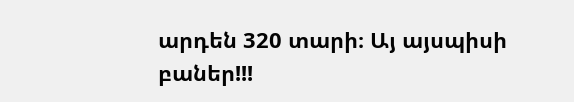արդեն 320 տարի։ Այ այսպիսի բաներ!!!